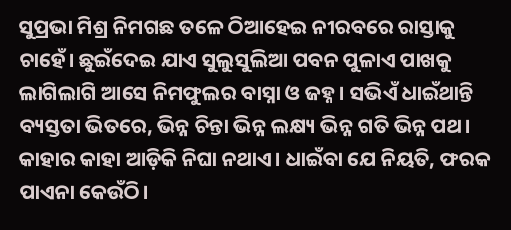ସୁପ୍ରଭା ମିଶ୍ର ନିମଗଛ ତଳେ ଠିଆହେଇ ନୀରବରେ ରାସ୍ତାକୁ ଚାହେଁ। ଛୁଇଁଦେଇ ଯାଏ ସୁଲୁସୁଲିଆ ପବନ ପୁଳାଏ ପାଖକୁ ଲାଗିଲାଗି ଆସେ ନିମଫୁଲର ବାସ୍ନା ଓ ଜହ୍ନ। ସଭିଏଁ ଧାଇଁଥାନ୍ତି ବ୍ୟସ୍ତତା ଭିତରେ, ଭିନ୍ନ ଚିନ୍ତା ଭିନ୍ନ ଲକ୍ଷ୍ୟ ଭିନ୍ନ ଗତି ଭିନ୍ନ ପଥ। କାହାର କାହା ଆଡ଼ିକି ନିଘା ନଥାଏ। ଧାଇଁବା ଯେ ନିୟତି, ଫରକ ପାଏନା କେଉଁଠି।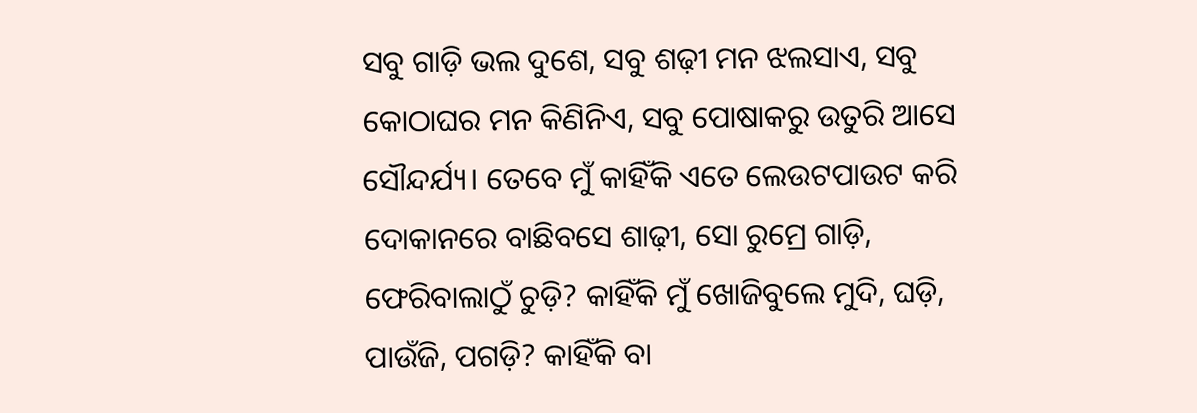ସବୁ ଗାଡ଼ି ଭଲ ଦୁଶେ, ସବୁ ଶଢ଼ୀ ମନ ଝଲସାଏ, ସବୁ କୋଠାଘର ମନ କିଣିନିଏ, ସବୁ ପୋଷାକରୁ ଉତୁରି ଆସେ ସୌନ୍ଦର୍ଯ୍ୟ। ତେବେ ମୁଁ କାହିଁକି ଏତେ ଲେଉଟପାଉଟ କରି ଦୋକାନରେ ବାଛିବସେ ଶାଢ଼ୀ, ସୋ ରୁମ୍ରେ ଗାଡ଼ି, ଫେରିବାଲାଠୁଁ ଚୁଡ଼ି? କାହିଁକି ମୁଁ ଖୋଜିବୁଲେ ମୁଦି, ଘଡ଼ି, ପାଉଁଜି, ପଗଡ଼ି? କାହିଁକି ବା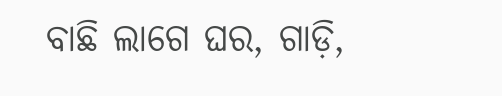ବାଛି ଲାଗେ ଘର, ଗାଡ଼ି,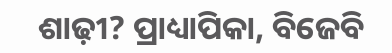ଶାଢ଼ୀ? ପ୍ରାଧ୍ୟାପିକା, ବିଜେବି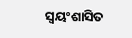ସ୍ବୟଂଶାସିତ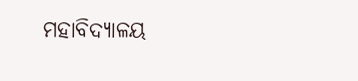ମହାବିଦ୍ୟାଳୟ